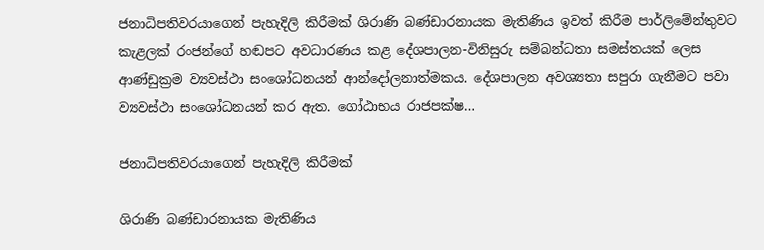ජනාධිපතිවරයාගෙන් පැහැදිලි කිරීමක් ශිරාණි බණ්ඩාරනායක මැතිණිය ඉවත් කිරීම පාර්ලිමේන්තුවට කැළලක් රංජන්ගේ හඬපට අවධාරණය කළ දේශපාලන-විනිසුරු සම්බන්ධතා සමස්තයක් ලෙස ආණ්ඩුක්‍රම ව්‍යවස්ථා සංශෝධනයන් ආන්දෝලනාත්මකය. දේශපාලන අවශ්‍යතා සපුරා ගැනීමට පවා ව්‍යවස්ථා සංශෝධනයන් කර ඇත. ගෝඨාභය රාජපක්ෂ…

ජනාධිපතිවරයාගෙන් පැහැදිලි කිරීමක්

ශිරාණි බණ්ඩාරනායක මැතිණිය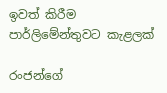ඉවත් කිරීම පාර්ලිමේන්තුවට කැළලක්

රංජන්ගේ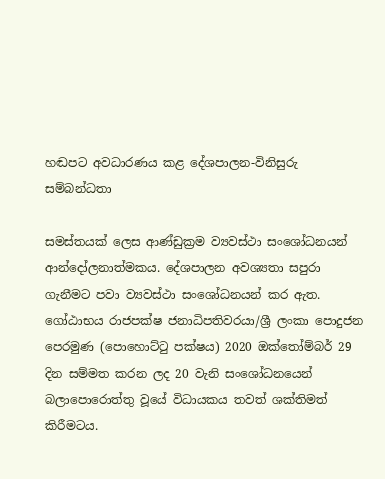හඬපට අවධාරණය කළ දේශපාලන-විනිසුරු සම්බන්ධතා

සමස්තයක් ලෙස ආණ්ඩුක්‍රම ව්‍යවස්ථා සංශෝධනයන් ආන්දෝලනාත්මකය. දේශපාලන අවශ්‍යතා සපුරා ගැනීමට පවා ව්‍යවස්ථා සංශෝධනයන් කර ඇත. ගෝඨාභය රාජපක්ෂ ජනාධිපතිවරයා/ශ්‍රී ලංකා පොදුජන පෙරමුණ (පොහොට්ටු පක්ෂය) 2020 ඔක්තෝම්බර් 29 දින සම්මත කරන ලද 20 වැනි සංශෝධනයෙන් බලාපොරොත්තු වූයේ විධායකය තවත් ශක්තිමත් කිරීමටය.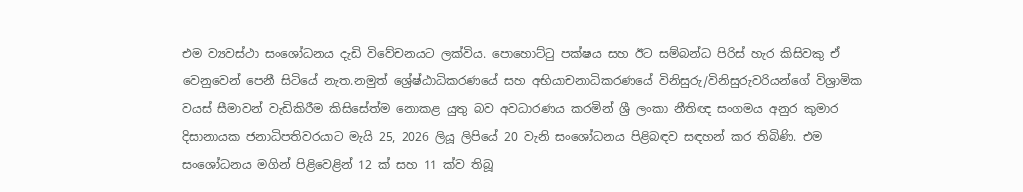එම ව්‍යවස්ථා සංශෝධනය දැඩි විවේචනයට ලක්විය. පොහොට්ටු පක්ෂය සහ ඊට සම්බන්ධ පිරිස් හැර කිසිවකු ඒ වෙනුවෙන් පෙනී සිටියේ නැත.නමුත් ශ්‍රේෂ්ඨාධිකරණයේ සහ අභියාචනාධිකරණයේ විනිසුරු/විනිසුරුවරියන්ගේ විශ්‍රාමික වයස් සීමාවන් වැඩිකිරීම කිසිසේත්ම නොකළ යුතු බව අවධාරණය කරමින් ශ්‍රී ලංකා නීතිඥ සංගමය අනුර කුමාර දිසානායක ජනාධිපතිවරයාට මැයි 25, 2026 ලියූ ලිපියේ 20 වැනි සංශෝධනය පිළිබඳව සඳහන් කර තිබිණි. එම සංශෝධනය මගින් පිළිවෙළින් 12 ක් සහ 11 ක්ව තිබූ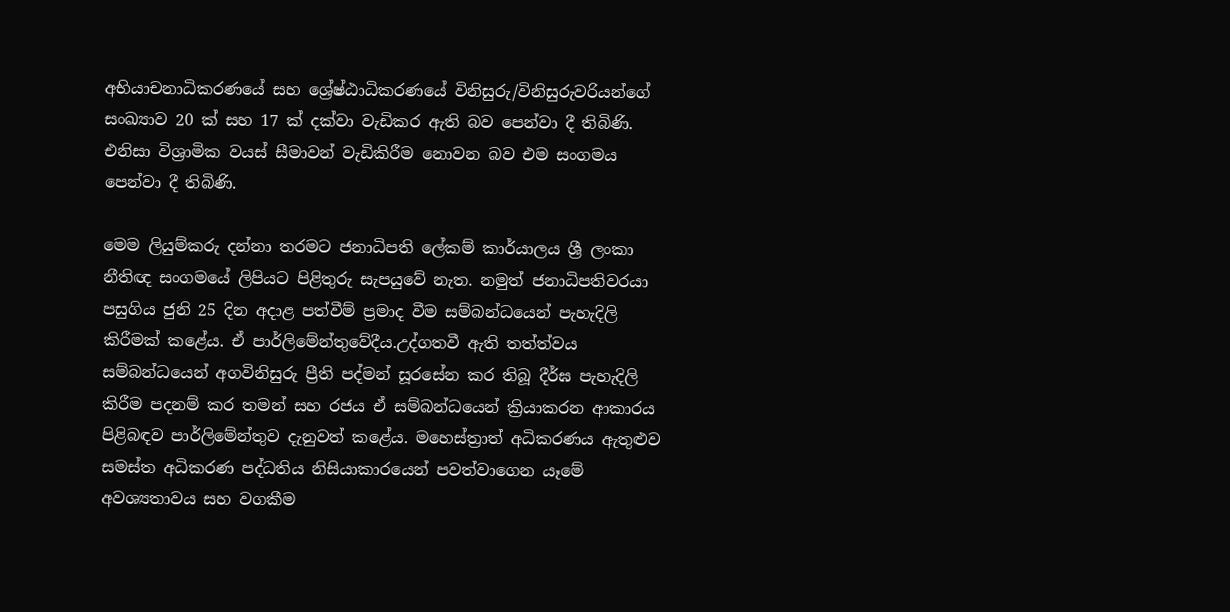අභියාචනාධිකරණයේ සහ ශ්‍රේෂ්ඨාධිකරණයේ විනිසුරු/විනිසුරුවරියන්ගේ සංඛ්‍යාව 20 ක් සහ 17 ක් දක්වා වැඩිකර ඇති බව පෙන්වා දී තිබිණි. එනිසා විශ්‍රාමික වයස් සීමාවන් වැඩිකිරීම නොවන බව එම සංගමය පෙන්වා දී තිබිණි.

මෙම ලියුම්කරු දන්නා තරමට ජනාධිපති ලේකම් කාර්යාලය ශ්‍රී ලංකා නීතිඥ සංගමයේ ලිපියට පිළිතුරු සැපයුවේ නැත. නමුත් ජනාධිපතිවරයා පසුගිය ජුනි 25 දින අදාළ පත්වීම් ප්‍රමාද වීම සම්බන්ධයෙන් පැහැදිලි කිරීමක් කළේය. ඒ පාර්ලිමේන්තුවේදීය.උද්ගතවී ඇති තත්ත්වය සම්බන්ධයෙන් අගවිනිසුරු ප්‍රීති පද්මන් සූරසේන කර තිබූ දීර්ඝ පැහැදිලි කිරීම පදනම් කර තමන් සහ රජය ඒ සම්බන්ධයෙන් ක්‍රියාකරන ආකාරය පිළිබඳව පාර්ලිමේන්තුව දැනුවත් කළේය. මහෙස්ත්‍රාත් අධිකරණය ඇතුළුව සමස්ත අධිකරණ පද්ධතිය නිසියාකාරයෙන් පවත්වාගෙන යෑමේ අවශ්‍යතාවය සහ වගකීම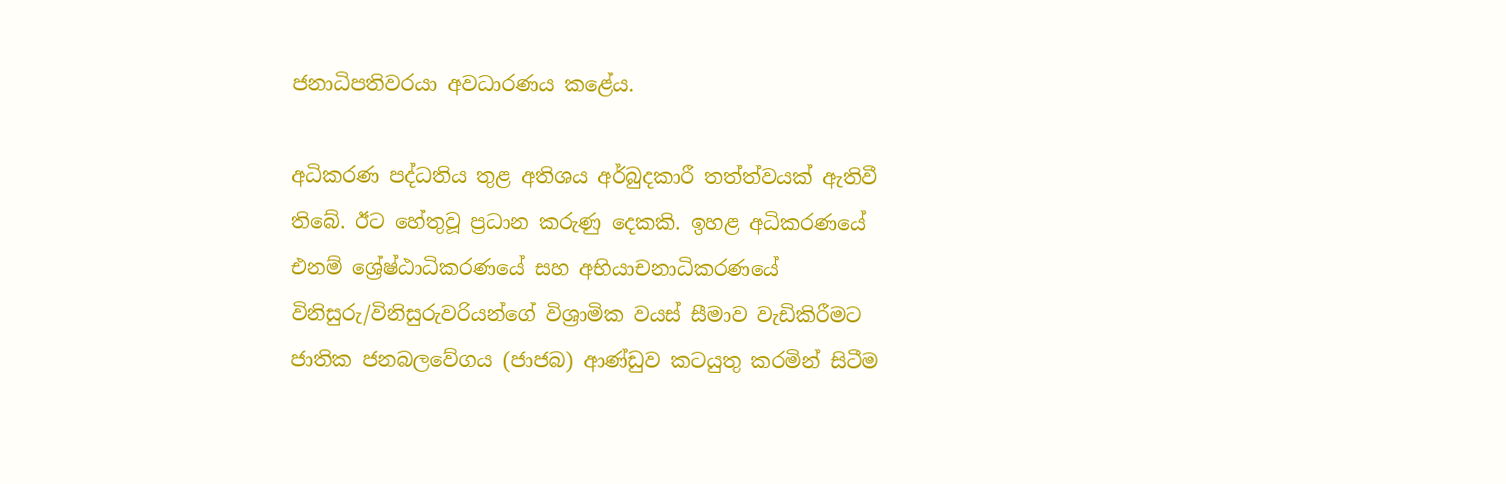ජනාධිපතිවරයා අවධාරණය කළේය.

අධිකරණ පද්ධතිය තුළ අතිශය අර්බුදකාරී තත්ත්වයක් ඇතිවී තිබේ. ඊට හේතුවූ ප්‍රධාන කරුණු දෙකකි. ඉහළ අධිකරණයේ එනම් ශ්‍රේෂ්ඨාධිකරණයේ සහ අභියාචනාධිකරණයේ විනිසුරු/විනිසුරුවරියන්ගේ විශ්‍රාමික වයස් සීමාව වැඩිකිරීමට ජාතික ජනබලවේගය (ජාජබ) ආණ්ඩුව කටයුතු කරමින් සිටීම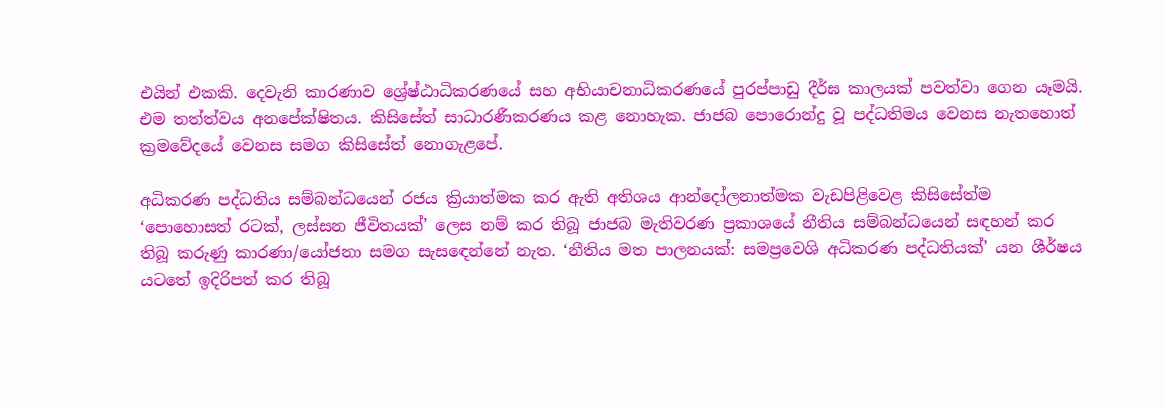එයින් එකකි. දෙවැනි කාරණාව ශ්‍රේෂ්ඨාධිකරණයේ සහ අභියාචනාධිකරණයේ පුරප්පාඩු දීර්ඝ කාලයක් පවත්වා ගෙන යෑමයි. එම තත්ත්වය අනපේක්ෂිතය. කිසිසේත් සාධාරණීකරණය කළ නොහැක. ජාජබ පොරොන්දු වූ පද්ධතිමය වෙනස නැතහොත් ක්‍රමවේදයේ වෙනස සමග කිසිසේත් නොගැළපේ.

අධිකරණ පද්ධතිය සම්බන්ධයෙන් රජය ක්‍රියාත්මක කර ඇති අතිශය ආන්දෝලනාත්මක වැඩපිළිවෙළ කිසිසේත්ම ‘පොහොසත් රටක්, ලස්සන ජීවිතයක්’ ලෙස නම් කර තිබූ ජාජබ මැතිවරණ ප්‍රකාශයේ නීතිය සම්බන්ධයෙන් සඳහන් කර තිබූ කරුණු කාරණා/යෝජනා සමග සැසඳෙන්නේ නැත. ‘නීතිය මත පාලනයක්: සමප්‍රවෙශි අධිකරණ පද්ධතියක්’ යන ශීර්ෂය යටතේ ඉදිරිපත් කර තිබූ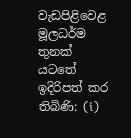වැඩපිළිවෙළ මූලධර්ම තුනක් යටතේ ඉදිරිපත් කර තිබිණි: (i)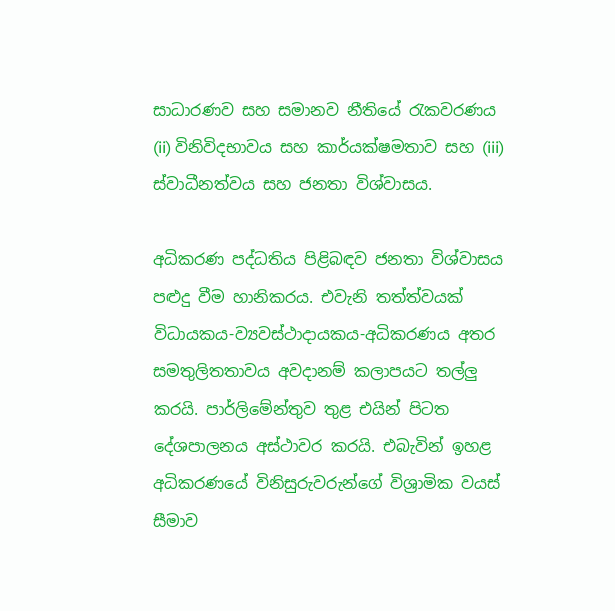සාධාරණව සහ සමානව නීතියේ රැකවරණය (ii) විනිවිදභාවය සහ කාර්යක්ෂමතාව සහ (iii) ස්වාධීනත්වය සහ ජනතා විශ්වාසය.

අධිකරණ පද්ධතිය පිළිබඳව ජනතා විශ්වාසය පළුදු වීම හානිකරය. එවැනි තත්ත්වයක් විධායකය-ව්‍යවස්ථාදායකය-අධිකරණය අතර සමතුලිතතාවය අවදානම් කලාපයට තල්ලු කරයි. පාර්ලිමේන්තුව තුළ එයින් පිටත දේශපාලනය අස්ථාවර කරයි. එබැවින් ඉහළ අධිකරණයේ විනිසුරුවරුන්ගේ විශ්‍රාමික වයස් සීමාව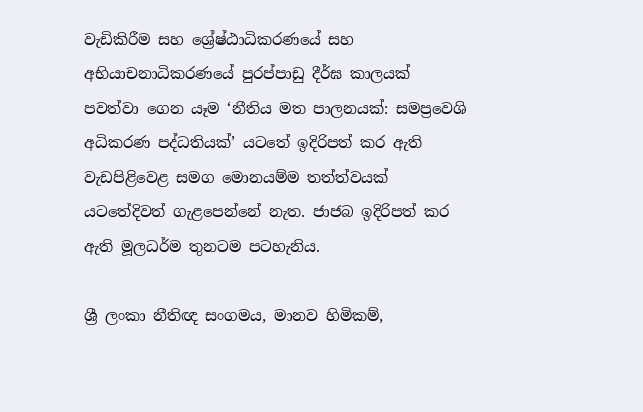වැඩිකිරීම සහ ශ්‍රේෂ්ඨාධිකරණයේ සහ අභියාචනාධිකරණයේ පුරප්පාඩු දීර්ඝ කාලයක් පවත්වා ගෙන යෑම ‘නීතිය මත පාලනයක්: සමප්‍රවෙශි අධිකරණ පද්ධතියක්’ යටතේ ඉදිරිපත් කර ඇති වැඩපිළිවෙළ සමග මොනයම්ම තත්ත්වයක් යටතේදිවත් ගැළපෙන්නේ නැත. ජාජබ ඉදිරිපත් කර ඇති මූලධර්ම තුනටම පටහැනිය.

ශ්‍රී ලංකා නීතිඥ සංගමය, මානව හිමිකම්,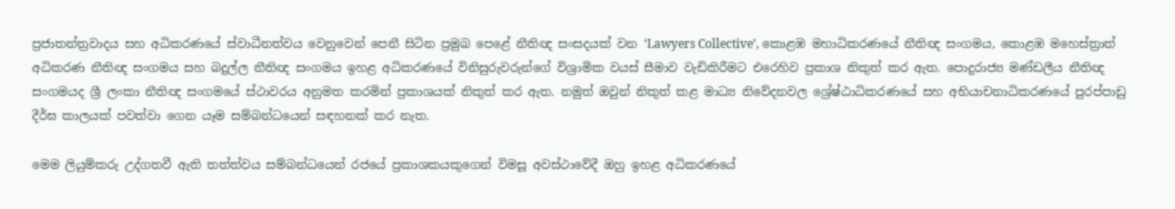ප්‍රජාතන්ත්‍රවාදය සහ අධිකරණයේ ස්වාධීනත්වය වෙනුවෙන් පෙනී සිටින ප්‍රමුඛ පෙළේ නීතිඥ සංසදයක් වන ‘Lawyers Collective’, කොළඹ මහාධිකරණයේ නීතිඥ සංගමය, කොළඹ මහෙස්ත්‍රාත් අධිකරණ නීතිඥ සංගමය සහ බදුල්ල නීතිඥ සංගමය ඉහළ අධිකරණයේ විනිසුරුවරුන්ගේ විශ්‍රාමික වයස් සීමාව වැඩිකිරීමට එරෙහිව ප්‍රකාශ නිකුත් කර ඇත. පොදුරාජ්‍ය මණ්ඩලීය නීතිඥ සංගමයද ශ්‍රී ලංකා නීතිඥ සංගමයේ ස්ථාවරය අනුමත කරමින් ප්‍රකාශයක් නිකුත් කර ඇත. නමුත් ඔවුන් නිකුත් කළ මාධ්‍ය නිවේදනවල ශ්‍රේෂ්ඨාධිකරණයේ සහ අභියාචනාධිකරණයේ පුරප්පාඩු දීර්ඝ කාලයක් පවත්වා ගෙන යෑම සම්බන්ධයෙන් සඳහනක් කර නැත.

මෙම ලියුම්කරු උද්ගතවී ඇති තත්ත්වය සම්බන්ධයෙන් රජයේ ප්‍රකාශකයකුගෙන් විමසූ අවස්ථාවේදී ඔහු ඉහළ අධිකරණයේ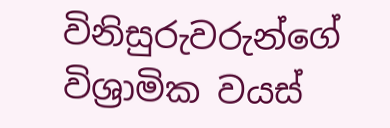විනිසුරුවරුන්ගේ විශ්‍රාමික වයස්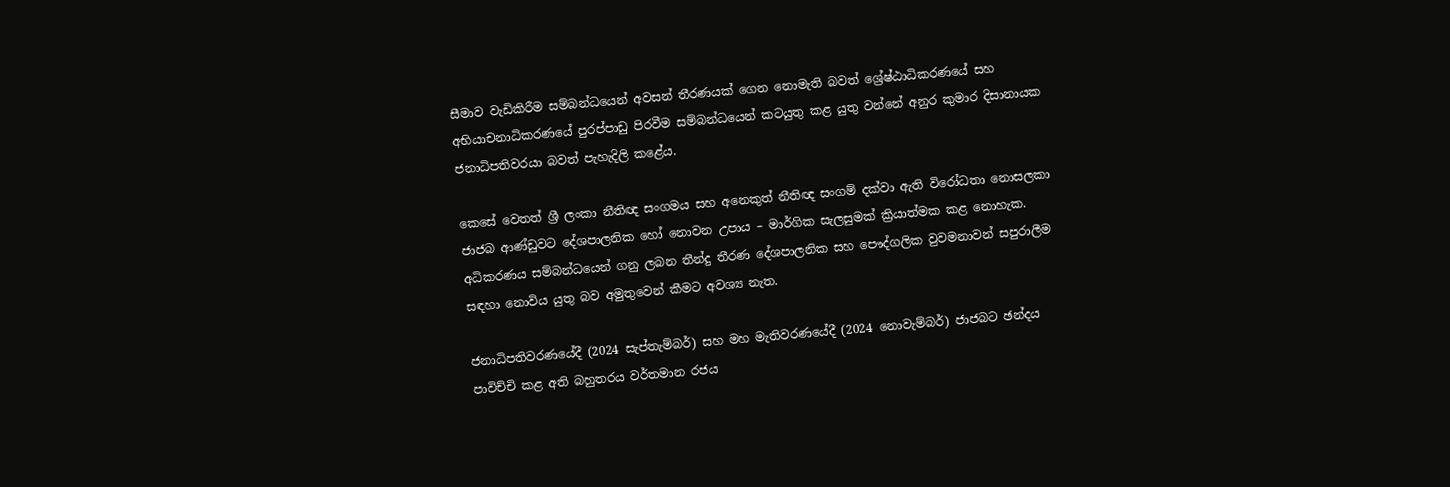සීමාව වැඩිකිරීම සම්බන්ධයෙන් අවසන් තීරණයක් ගෙන නොමැති බවත් ශ්‍රේෂ්ඨාධිකරණයේ සහ අභියාචනාධිකරණයේ පුරප්පාඩු පිරවීම සම්බන්ධයෙන් කටයුතු කළ යුතු වන්නේ අනුර කුමාර දිසානායක ජනාධිපතිවරයා බවත් පැහැදිලි කළේය.

කෙසේ වෙතත් ශ්‍රී ලංකා නීතිඥ සංගමය සහ අනෙකුත් නීතිඥ සංගම් දක්වා ඇති විරෝධතා නොසලකා ජාජබ ආණ්ඩුවට දේශපාලනික හෝ නොවන උපාය – මාර්ගික සැලසුමක් ක්‍රියාත්මක කළ නොහැක. අධිකරණය සම්බන්ධයෙන් ගනු ලබන තීන්දු තීරණ දේශපාලනික සහ පෞද්ගලික වුවමනාවන් සපුරාලීම සඳහා නොවිය යුතු බව අමුතුවෙන් කීමට අවශ්‍ය නැත.

ජනාධිපතිවරණයේදී (2024 සැප්තැම්බර්) සහ මහ මැතිවරණයේදී (2024 නොවැම්බර්) ජාජබට ඡන්දය පාවිච්චි කළ අති බහුතරය වර්තමාන රජය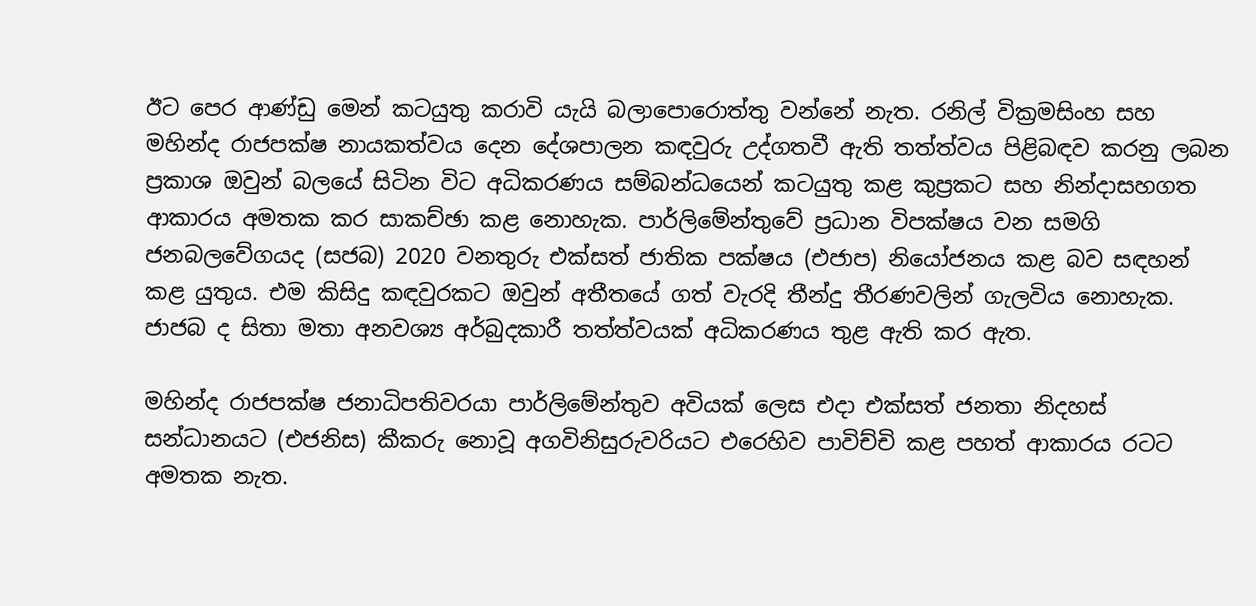ඊට පෙර ආණ්ඩු මෙන් කටයුතු කරාවි යැයි බලාපොරොත්තු වන්නේ නැත. රනිල් වික්‍රමසිංහ සහ මහින්ද රාජපක්ෂ නායකත්වය දෙන දේශපාලන කඳවුරු උද්ගතවී ඇති තත්ත්වය පිළිබඳව කරනු ලබන ප්‍රකාශ ඔවුන් බලයේ සිටින විට අධිකරණය සම්බන්ධයෙන් කටයුතු කළ කුප්‍රකට සහ නින්දාසහගත ආකාරය අමතක කර සාකච්ඡා කළ නොහැක. පාර්ලිමේන්තුවේ ප්‍රධාන විපක්ෂය වන සමගි ජනබලවේගයද (සජබ) 2020 වනතුරු එක්සත් ජාතික පක්ෂය (එජාප) නියෝජනය කළ බව සඳහන් කළ යුතුය. එම කිසිදු කඳවුරකට ඔවුන් අතීතයේ ගත් වැරදි තීන්දු තීරණවලින් ගැලවිය නොහැක. ජාජබ ද සිතා මතා අනවශ්‍ය අර්බුදකාරී තත්ත්වයක් අධිකරණය තුළ ඇති කර ඇත.

මහින්ද රාජපක්ෂ ජනාධිපතිවරයා පාර්ලිමේන්තුව අවියක් ලෙස එදා එක්සත් ජනතා නිදහස් සන්ධානයට (එජනිස) කීකරු නොවූ අගවිනිසුරුවරියට එරෙහිව පාවිච්චි කළ පහත් ආකාරය රටට අමතක නැත.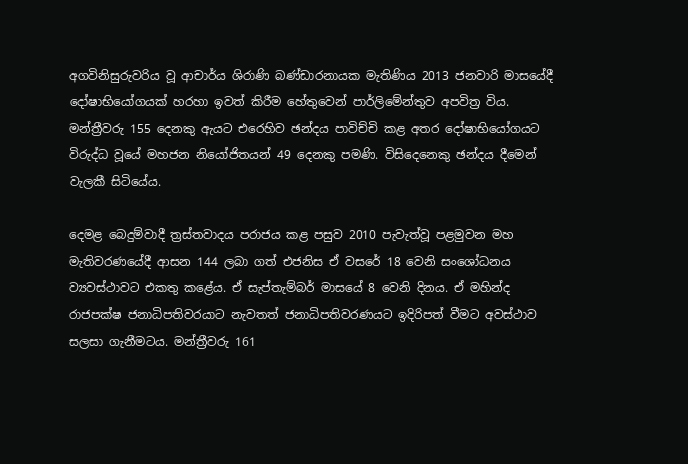අගවිනිසුරුවරිය වූ ආචාර්ය ශිරාණි බණ්ඩාරනායක මැතිණිය 2013 ජනවාරි මාසයේදී දෝෂාභියෝගයක් හරහා ඉවත් කිරීම හේතුවෙන් පාර්ලිමේන්තුව අපවිත්‍ර විය. මන්ත්‍රීවරු 155 දෙනකු ඇයට එරෙහිව ඡන්දය පාවිච්චි කළ අතර දෝෂාභියෝගයට විරුද්ධ වූයේ මහජන නියෝජිතයන් 49 දෙනකු පමණි. විසිදෙනෙකු ඡන්දය දීමෙන් වැලකී සිටියේය.

දෙමළ බෙදුම්වාදී ත්‍රස්තවාදය පරාජය කළ පසුව 2010 පැවැත්වූ පළමුවන මහ මැතිවරණයේදී ආසන 144 ලබා ගත් එජනිස ඒ වසරේ 18 වෙනි සංශෝධනය ව්‍යවස්ථාවට එකතු කළේය. ඒ සැප්තැම්බර් මාසයේ 8 වෙනි දිනය. ඒ මහින්ද රාජපක්ෂ ජනාධිපතිවරයාට නැවතත් ජනාධිපතිවරණයට ඉදිරිපත් වීමට අවස්ථාව සලසා ගැනීමටය. මන්ත්‍රීවරු 161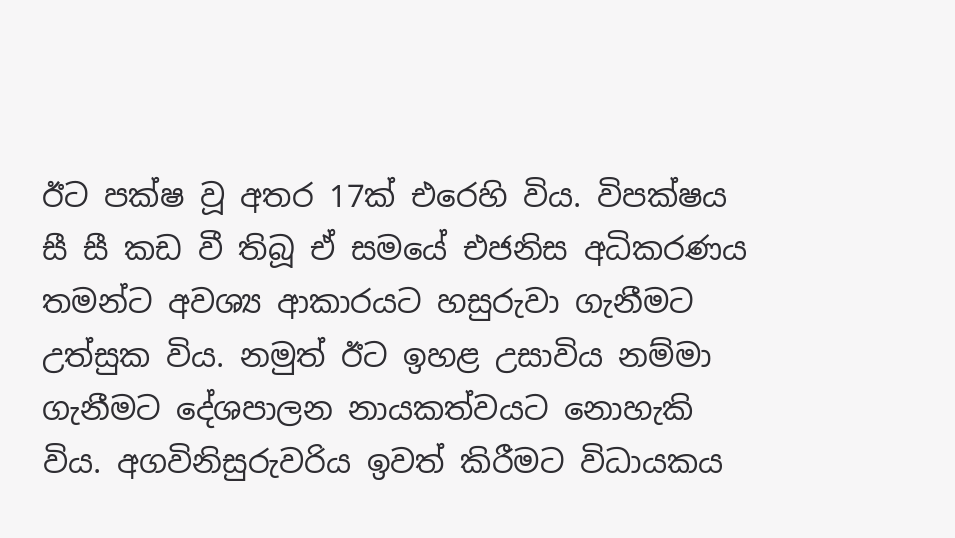ඊට පක්ෂ වූ අතර 17ක් එරෙහි විය. විපක්ෂය සී සී කඩ වී තිබූ ඒ සමයේ එජනිස අධිකරණය තමන්ට අවශ්‍ය ආකාරයට හසුරුවා ගැනීමට උත්සුක විය. නමුත් ඊට ඉහළ උසාවිය නම්මා ගැනීමට දේශපාලන නායකත්වයට නොහැකි විය. අගවිනිසුරුවරිය ඉවත් කිරීමට විධායකය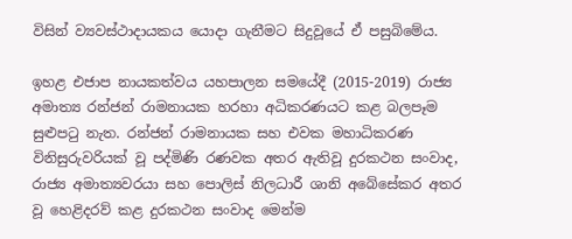විසින් ව්‍යවස්ථාදායකය යොදා ගැනීමට සිදුවූයේ ඒ පසුබිමේය.

ඉහළ එජාප නායකත්වය යහපාලන සමයේදී (2015-2019) රාජ්‍ය අමාත්‍ය රන්ජන් රාමනායක හරහා අධිකරණයට කළ බලපෑම සුළුපටු නැත. රන්ජන් රාමනායක සහ එවක මහාධිකරණ විනිසුරුවරියක් වූ පද්මිණි රණවක අතර ඇතිවූ දුරකථන සංවාද, රාජ්‍ය අමාත්‍යවරයා සහ පොලිස් නිලධාරී ශානි අබේසේකර අතර වූ හෙළිදරව් කළ දුරකථන සංවාද මෙන්ම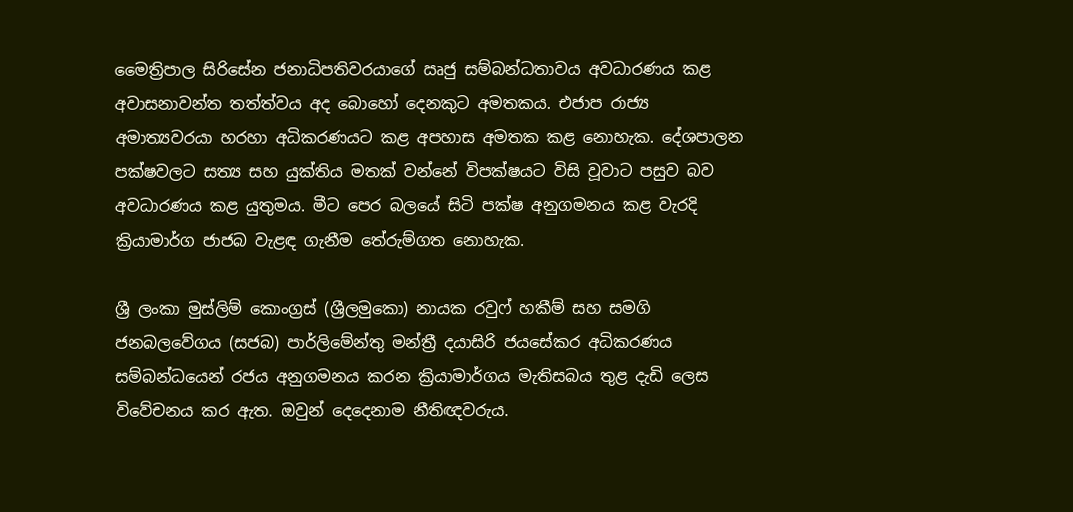මෛත්‍රිපාල සිරිසේන ජනාධිපතිවරයාගේ ඍජු සම්බන්ධතාවය අවධාරණය කළ අවාසනාවන්ත තත්ත්වය අද බොහෝ දෙනකුට අමතකය. එජාප රාජ්‍ය අමාත්‍යවරයා හරහා අධිකරණයට කළ අපහාස අමතක කළ නොහැක. දේශපාලන පක්ෂවලට සත්‍ය සහ යුක්තිය මතක් වන්නේ විපක්ෂයට විසි වූවාට පසුව බව අවධාරණය කළ යුතුමය. මීට පෙර බලයේ සිටි පක්ෂ අනුගමනය කළ වැරදි ක්‍රියාමාර්ග ජාජබ වැළඳ ගැනීම තේරුම්ගත නොහැක.

ශ්‍රී ලංකා මුස්ලිම් කොංග්‍රස් (ශ්‍රීලමුකො) නායක රවුෆ් හකීම් සහ සමගි ජනබලවේගය (සජබ) පාර්ලිමේන්තු මන්ත්‍රී දයාසිරි ජයසේකර අධිකරණය සම්බන්ධයෙන් රජය අනුගමනය කරන ක්‍රියාමාර්ගය මැතිසබය තුළ දැඩි ලෙස විවේචනය කර ඇත. ඔවුන් දෙදෙනාම නීතිඥවරුය.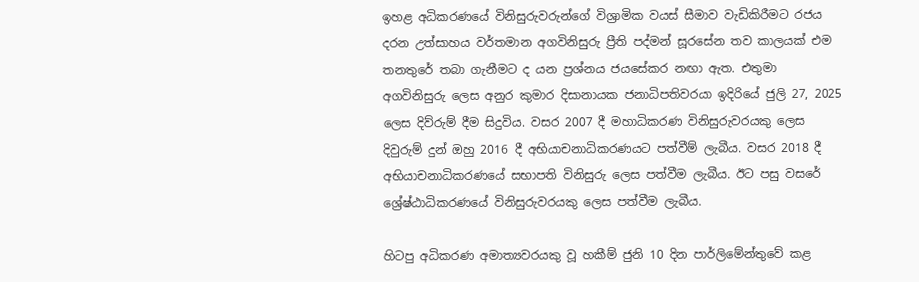ඉහළ අධිකරණයේ විනිසුරුවරුන්ගේ විශ්‍රාමික වයස් සීමාව වැඩිකිරීමට රජය දරන උත්සාහය වර්තමාන අගවිනිසුරු ප්‍රීති පද්මන් සූරසේන තව කාලයක් එම තනතුරේ තබා ගැනීමට ද යන ප්‍රශ්නය ජයසේකර නඟා ඇත. එතුමා අගවිනිසුරු ලෙස අනුර කුමාර දිසානායක ජනාධිපතිවරයා ඉදිරියේ ජුලි 27, 2025 ලෙස දිව්රුම් දීම සිදුවිය. වසර 2007 දී මහාධිකරණ විනිසුරුවරයකු ලෙස දිවුරුම් දුන් ඔහු 2016 දී අභියාචනාධිකරණයට පත්වීම් ලැබීය. වසර 2018 දී අභියාචනාධිකරණයේ සභාපති විනිසුරු ලෙස පත්වීම ලැබීය. ඊට පසු වසරේ ශ්‍රේෂ්ඨාධිකරණයේ විනිසුරුවරයකු ලෙස පත්වීම ලැබීය.

හිටපු අධිකරණ අමාත්‍යවරයකු වූ හකීම් ජුනි 10 දින පාර්ලිමේන්තුවේ කළ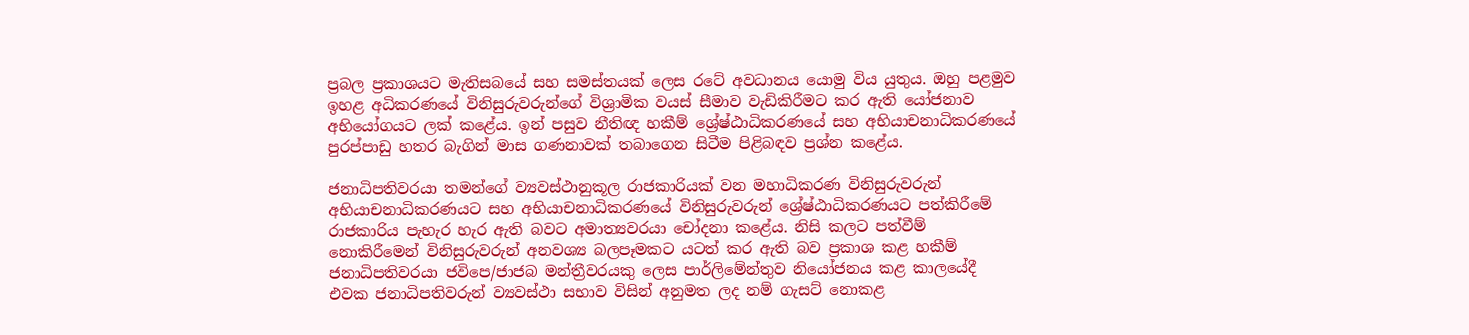ප්‍රබල ප්‍රකාශයට මැතිසබයේ සහ සමස්තයක් ලෙස රටේ අවධානය යොමු විය යුතුය. ඔහු පළමුව ඉහළ අධිකරණයේ විනිසුරුවරුන්ගේ විශ්‍රාමික වයස් සීමාව වැඩිකිරීමට කර ඇති යෝජනාව අභියෝගයට ලක් කළේය. ඉන් පසුව නීතිඥ හකීම් ශ්‍රේෂ්ඨාධිකරණයේ සහ අභියාචනාධිකරණයේ පුරප්පාඩු හතර බැගින් මාස ගණනාවක් තබාගෙන සිටීම පිළිබඳව ප්‍රශ්න කළේය.

ජනාධිපතිවරයා තමන්ගේ ව්‍යවස්ථානුකූල රාජකාරියක් වන මහාධිකරණ විනිසුරුවරුන් අභියාචනාධිකරණයට සහ අභියාචනාධිකරණයේ විනිසුරුවරුන් ශ්‍රේෂ්ඨාධිකරණයට පත්කිරීමේ රාජකාරිය පැහැර හැර ඇති බවට අමාත්‍යවරයා චෝදනා කළේය. නිසි කලට පත්වීම් නොකිරීමෙන් විනිසුරුවරුන් අනවශ්‍ය බලපෑමකට යටත් කර ඇති බව ප්‍රකාශ කළ හකීම් ජනාධිපතිවරයා ජවිපෙ/ජාජබ මන්ත්‍රීවරයකු ලෙස පාර්ලිමේන්තුව නියෝජනය කළ කාලයේදී එවක ජනාධිපතිවරුන් ව්‍යවස්ථා සභාව විසින් අනුමත ලද නම් ගැසට් නොකළ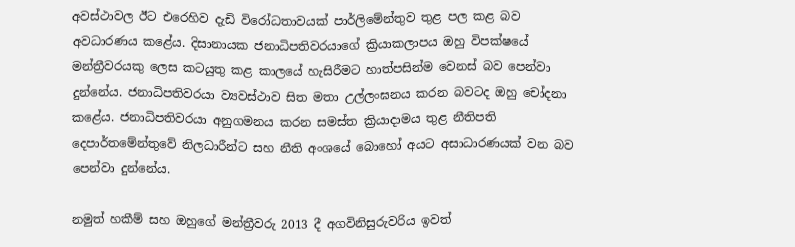අවස්ථාවල ඊට එරෙහිව දැඩි විරෝධතාවයක් පාර්ලිමේන්තුව තුළ පල කළ බව අවධාරණය කළේය. දිසානායක ජනාධිපතිවරයාගේ ක්‍රියාකලාපය ඔහු විපක්ෂයේ මන්ත්‍රීවරයකු ලෙස කටයුතු කළ කාලයේ හැසිරීමට හාත්පසින්ම වෙනස් බව පෙන්වා දුන්නේය. ජනාධිපතිවරයා ව්‍යවස්ථාව සිත මතා උල්ලංඝනය කරන බවටද ඔහු චෝදනා කළේය. ජනාධිපතිවරයා අනුගමනය කරන සමස්ත ක්‍රියාදාමය තුළ නීතිපති දෙපාර්තමේන්තුවේ නිලධාරීන්ට සහ නීති අංශයේ බොහෝ අයට අසාධාරණයක් වන බව පෙන්වා දුන්නේය.

නමුත් හකීම් සහ ඔහුගේ මන්ත්‍රීවරු 2013 දී අගවිනිසුරුවරිය ඉවත්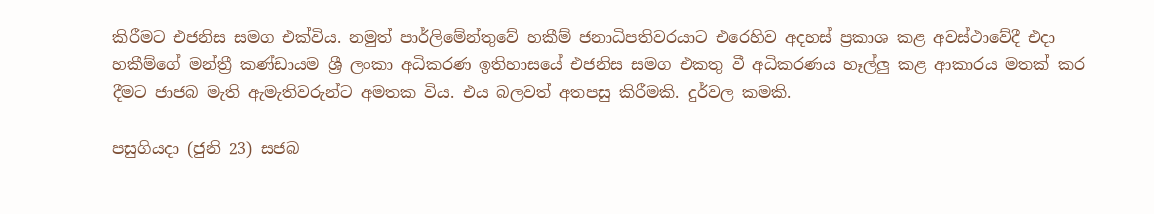කිරීමට එජනිස සමග එක්විය. නමුත් පාර්ලිමේන්තුවේ හකීම් ජනාධිපතිවරයාට එරෙහිව අදහස් ප්‍රකාශ කළ අවස්ථාවේදී එදා හකීම්ගේ මන්ත්‍රී කණ්ඩායම ශ්‍රී ලංකා අධිකරණ ඉතිහාසයේ එජනිස සමග එකතු වී අධිකරණය හෑල්ලු කළ ආකාරය මතක් කර දීමට ජාජබ මැති ඇමැතිවරුන්ට අමතක විය. එය බලවත් අතපසු කිරීමකි. දුර්වල කමකි.

පසුගියදා (ජුනි 23) සජබ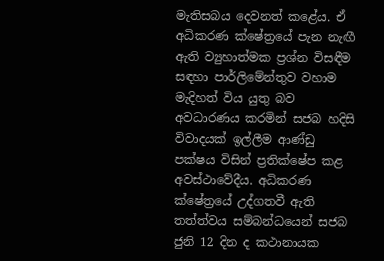මැතිසබය දෙවනත් කළේය. ඒ අධිකරණ ක්ෂේත්‍රයේ පැන නැඟී ඇති ව්‍යුහාත්මක ප්‍රශ්න විසඳීම සඳහා පාර්ලිමේන්තුව වහාම මැදිහත් විය යුතු බව අවධාරණය කරමින් සජබ හදිසි විවාදයක් ඉල්ලීම ආණ්ඩු පක්ෂය විසින් ප්‍රතික්ෂේප කළ අවස්ථාවේදීය. අධිකරණ ක්ෂේත්‍රයේ උද්ගතවී ඇති තත්ත්වය සම්බන්ධයෙන් සජබ ජුනි 12 දින ද කථානායක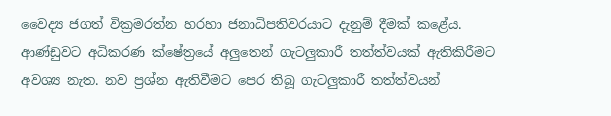වෛද්‍ය ජගත් වික්‍රමරත්න හරහා ජනාධිපතිවරයාට දැනුම් දීමක් කළේය. ආණ්ඩුවට අධිකරණ ක්ෂේත්‍රයේ අලුතෙන් ගැටලුකාරී තත්ත්වයක් ඇතිකිරීමට අවශ්‍ය නැත. නව ප්‍රශ්න ඇතිවීමට පෙර තිබූ ගැටලුකාරී තත්ත්වයන්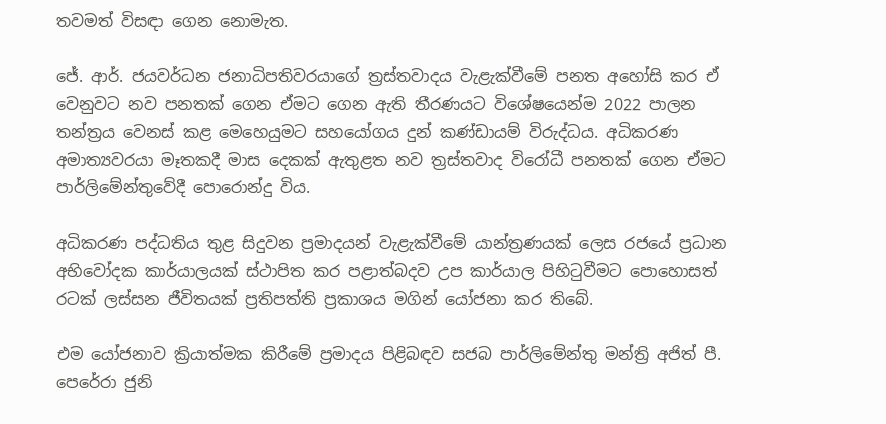තවමත් විසඳා ගෙන නොමැත.

ජේ. ආර්. ජයවර්ධන ජනාධිපතිවරයාගේ ත්‍රස්තවාදය වැළැක්වීමේ පනත අහෝසි කර ඒ වෙනුවට නව පනතක් ගෙන ඒමට ගෙන ඇති තීරණයට විශේෂයෙන්ම 2022 පාලන තන්ත්‍රය වෙනස් කළ මෙහෙයුමට සහයෝගය දුන් කණ්ඩායම් විරුද්ධය. අධිකරණ අමාත්‍යවරයා මෑතකදී මාස දෙකක් ඇතුළත නව ත්‍රස්තවාද විරෝධී පනතක් ගෙන ඒමට පාර්ලිමේන්තුවේදී පොරොන්දු විය.

අධිකරණ පද්ධතිය තුළ සිදුවන ප්‍රමාදයන් වැළැක්වීමේ යාන්ත්‍රණයක් ලෙස රජයේ ප්‍රධාන අභිවෝදක කාර්යාලයක් ස්ථාපිත කර පළාත්බදව උප කාර්යාල පිහිටුවීමට පොහොසත් රටක් ලස්සන ජීවිතයක් ප්‍රතිපත්ති ප්‍රකාශය මගින් යෝජනා කර තිබේ.

එම යෝජනාව ක්‍රියාත්මක කිරීමේ ප්‍රමාදය පිළිබඳව සජබ පාර්ලිමේන්තු මන්ත්‍රි අජිත් පී. පෙරේරා ජුනි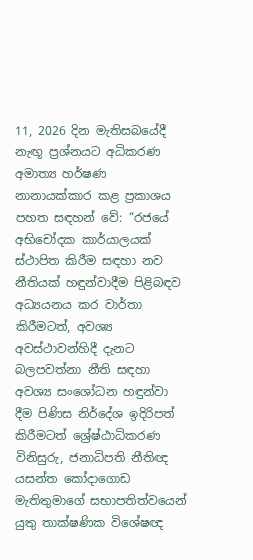11, 2026 දින මැතිසබයේදී නැඟූ ප්‍රශ්නයට අධිකරණ අමාත්‍ය හර්ෂණ නානායක්කාර කළ ප්‍රකාශය පහත සඳහන් වේ: “රජයේ අභිචෝදක කාර්යාලයක් ස්ථාපිත කිරීම සඳහා නව නීතියක් හඳුන්වාදීම පිළිබඳව අධ්‍යයනය කර වාර්තා කිරීමටත්, අවශ්‍ය අවස්ථාවන්හිදී දැනට බලපවත්නා නීති සඳහා අවශ්‍ය සංශෝධන හඳුන්වා දීම පිණිස නිර්දේශ ඉදිරිපත් කිරීමටත් ශ්‍රේෂ්ඨාධිකරණ විනිසුරු, ජනාධිපති නීතිඥ යසන්ත කෝදාගොඩ මැතිතුමාගේ සභාපතිත්වයෙන් යුතු තාක්ෂණික විශේෂඥ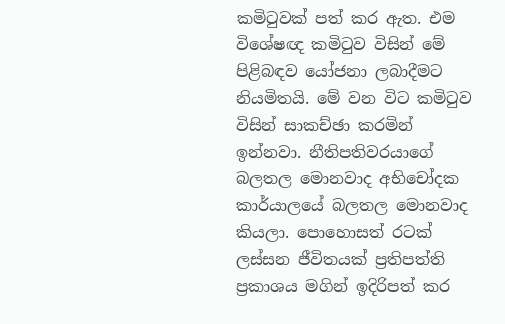කමිටුවක් පත් කර ඇත. එම විශේෂඥ කමිටුව විසින් මේ පිළිබඳව යෝජනා ලබාදීමට නියමිතයි. මේ වන විට කමිටුව විසින් සාකච්ඡා කරමින් ඉන්නවා. නීතිපතිවරයාගේ බලතල මොනවාද අභිචෝදක කාර්යාලයේ බලතල මොනවාද කියලා. පොහොසත් රටක් ලස්සන ජීවිතයක් ප්‍රතිපත්ති ප්‍රකාශය මගින් ඉදිරිපත් කර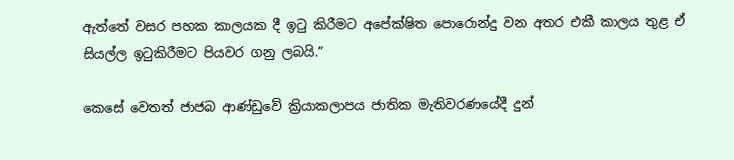ඇත්තේ වසර පහක කාලයක දී ඉටු කිරීමට අපේක්ෂිත පොරොන්දු වන අතර එකී කාලය තුළ ඒ සියල්ල ඉටුකිරීමට පියවර ගනු ලබයි.”

කෙසේ වෙතත් ජාජබ ආණ්ඩුවේ ක්‍රියාකලාපය ජාතික මැතිවරණයේදී දුන්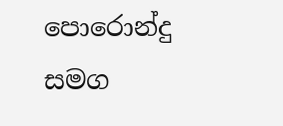පොරොන්දු සමග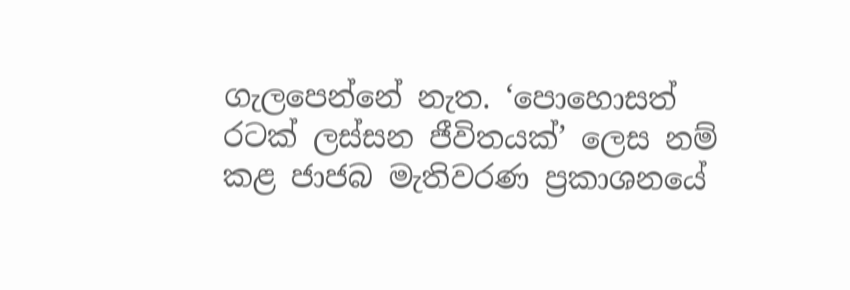ගැලපෙන්නේ නැත. ‘පොහොසත් රටක් ලස්සන ජීවිතයක්’ ලෙස නම් කළ ජාජබ මැතිවරණ ප්‍රකාශනයේ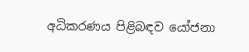අධිකරණය පිළිබඳව යෝජනා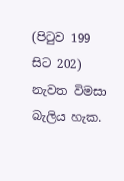(පිටුව 199 සිට 202) නැවත විමසා බැලිය හැක.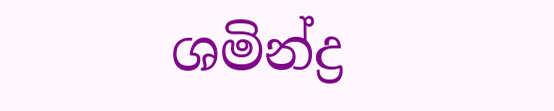ශමින්ද්‍ර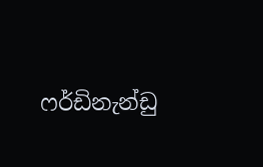ෆර්ඩිනැන්ඩු